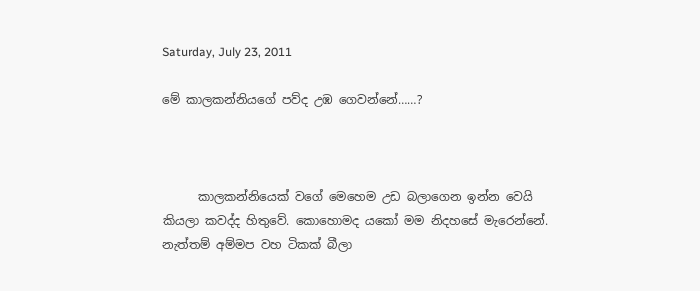Saturday, July 23, 2011

මේ කාලකන්නියගේ පව්ද උඹ ගෙවන්නේ……?



      කාලකන්නියෙක් වගේ මෙහෙම උඩ බලාගෙන ඉන්න වෙයි කියලා කවද්ද හිතුවේ. කොහොමද යකෝ මම නිදහසේ මැරෙන්නේ. නැත්තම් අම්මප වහ ටිකක් බීලා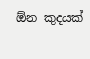ඕන කුදයක්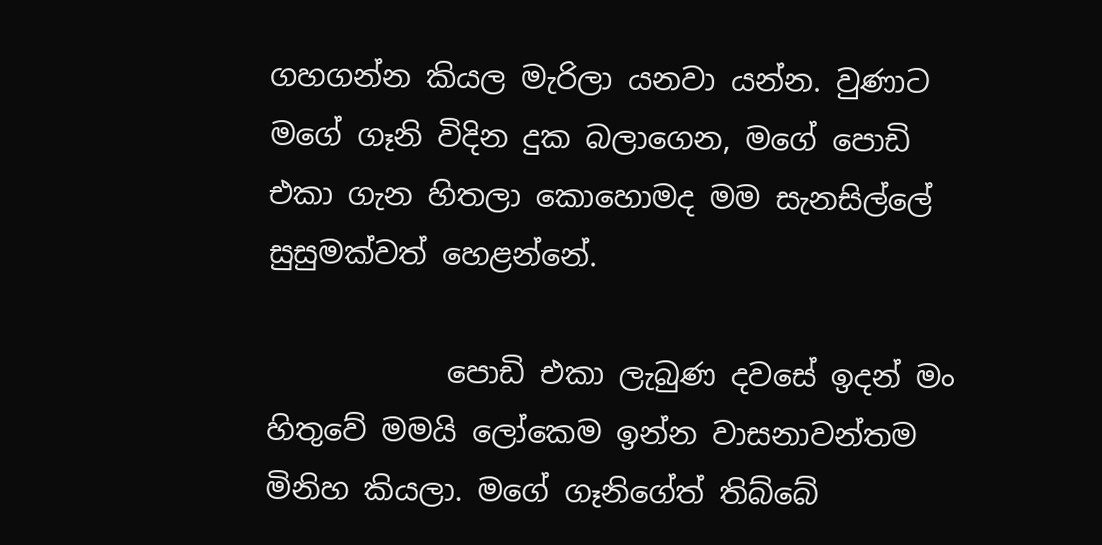ගහගන්න කියල මැරිලා යනවා යන්න. වුණාට මගේ ගෑනි විදින දුක බලාගෙන, මගේ පොඩි එකා ගැන හිතලා කොහොමද මම සැනසිල්ලේ සුසුමක්වත් හෙළන්නේ.

            පොඩි එකා ලැබුණ දවසේ ඉදන් මං හිතුවේ මමයි ලෝකෙම ඉන්න වාසනාවන්තම මිනිහ කියලා. මගේ ගෑනිගේත් තිබ්බේ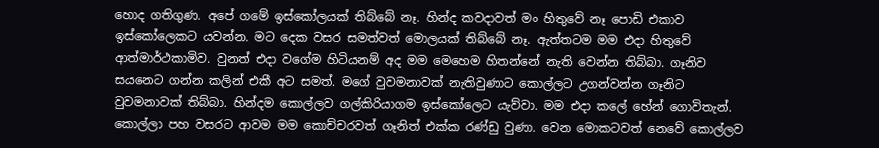හොද ගතිගුණ. අපේ ගමේ ඉස්කෝලයක් තිබ්බේ නෑ. හින්ද කවදාවත් මං හිතුවේ නෑ පොඩි එකාව ඉස්කෝලෙකට යවන්න. මට දෙක වසර සමත්වත් මොලයක් තිබ්බේ නෑ. ඇත්තටම මම එදා හිතුවේ ආත්මාර්ථකාමිව. වුනත් එදා වගේම හිටියනම් අද මම මෙහෙම හිතන්නේ නැති වෙන්න තිබ්බා. ගෑනිව සයනෙට ගන්න කලින් එකී අට සමත්. මගේ වුවමනාවක් නැතිවුණාට කොල්ලට උගන්වන්න ගෑනිට වුවමනාවක් තිබ්බා. හින්දම කොල්ලව ගල්කිරියාගම ඉස්කෝලෙට යැව්වා. මම එදා කලේ හේන් ගොවිතැන්. කොල්ලා පහ වසරට ආවම මම කොච්චරවත් ගෑනිත් එක්ක රණ්ඩු වුණා. වෙන මොකටවත් නෙවේ කොල්ලව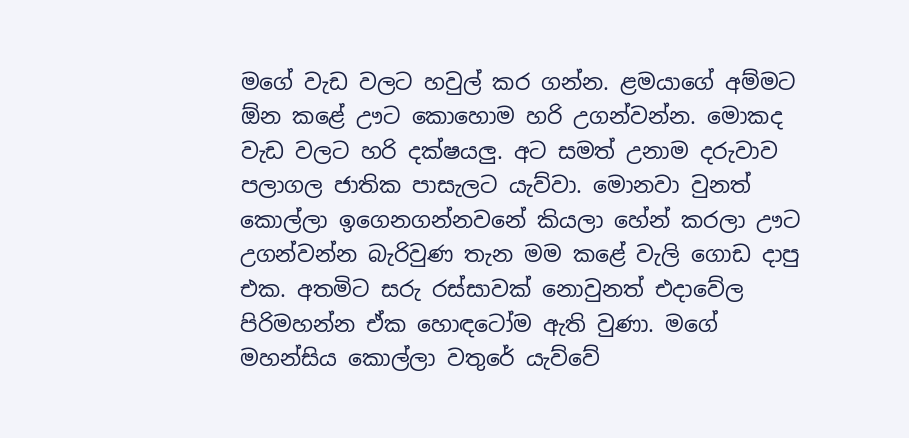මගේ වැඩ වලට හවුල් කර ගන්න. ළමයාගේ අම්මට ඕන කළේ ඌට කොහොම හරි උගන්වන්න. මොකද වැඩ වලට හරි දක්ෂයලු. අට සමත් උනාම දරුවාව පලාගල ජාතික පාසැලට යැව්වා. මොනවා වුනත් කොල්ලා ඉගෙනගන්නවනේ කියලා හේන් කරලා ඌට උගන්වන්න බැරිවුණ තැන මම කළේ වැලි ගොඩ දාපු එක. අතමිට සරු රස්සාවක් නොවුනත් එදාවේල පිරිමහන්න ඒක හොඳටෝම ඇති වුණා. මගේ මහන්සිය කොල්ලා වතුරේ යැව්වේ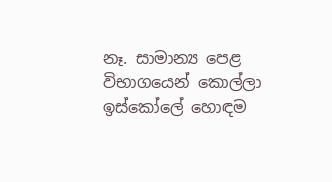නෑ. සාමාන්‍ය පෙළ විභාගයෙන් කොල්ලා ඉස්කෝලේ හොඳම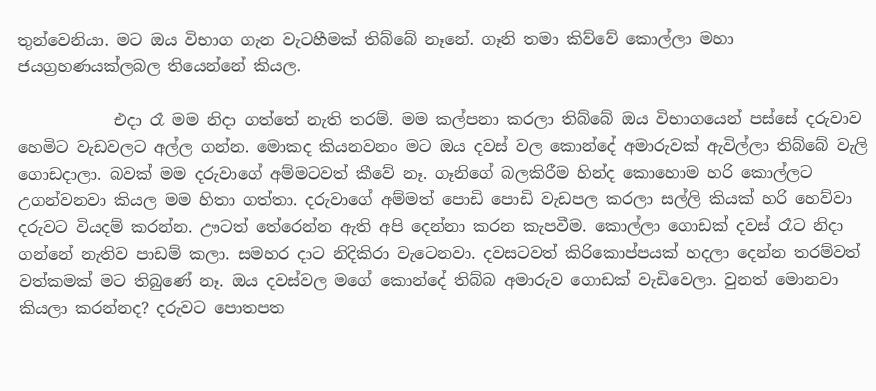තුන්වෙනියා. මට ඔය විභාග ගැන වැටහීමක් තිබ්බේ නෑනේ. ගෑනි තමා කිව්වේ කොල්ලා මහා ජයග්‍රහණයක්ලබල තියෙන්නේ කියල.

            එදා රෑ මම නිදා ගත්තේ නැති තරම්. මම කල්පනා කරලා තිබ්බේ ඔය විභාගයෙන් පස්සේ දරුවාව හෙමිට වැඩවලට අල්ල ගන්න. මොකද කියනවනං මට ඔය දවස් වල කොන්දේ අමාරුවක් ඇවිල්ලා තිබ්බේ වැලි ගොඩදාලා. බවක් මම දරුවාගේ අම්මටවත් කීවේ නෑ. ගෑනිගේ බලකිරීම හින්ද කොහොම හරි කොල්ලට උගන්වනවා කියල මම හිතා ගත්තා. දරුවාගේ අම්මත් පොඩි පොඩි වැඩපල කරලා සල්ලි කියක් හරි හෙව්වා දරුවට වියදම් කරන්න. ඌටත් තේරෙන්න ඇති අපි දෙන්නා කරන කැපවීම. කොල්ලා ගොඩක් දවස් රෑට නිදා ගන්නේ නැතිව පාඩම් කලා. සමහර දාට නිදිකිරා වැටෙනවා. දවසටවත් කිරිකොප්පයක් හදලා දෙන්න තරම්වත් වත්කමක් මට තිබුණේ නෑ. ඔය දවස්වල මගේ කොන්දේ තිබ්බ අමාරුව ගොඩක් වැඩිවෙලා. වුනත් මොනවා කියලා කරන්නද? දරුවට පොතපත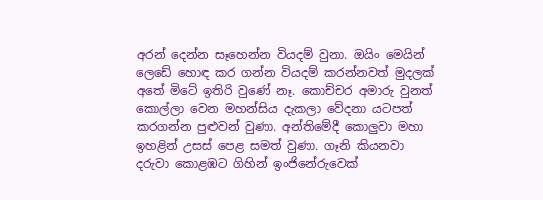අරන් දෙන්න සෑහෙන්න වියදම් වුනා. ඔයිං මෙයින් ලෙඩේ හොඳ කර ගන්න වියදම් කරන්නවත් මුදලක් අතේ මිටේ ඉතිරි වුණේ නෑ. කොච්චර අමාරු වුනත් කොල්ලා වෙන මහන්සිය දැකලා වේදනා යටපත් කරගන්න පුළුවන් වුණා. අන්තිමේදී කොලුවා මහා ඉහළින් උසස් පෙළ සමත් වුණා. ගෑනි කියනවා දරුවා කොළඹට ගිහින් ඉංජිනේරුවෙක්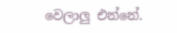වෙලාලු එන්නේ.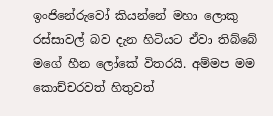ඉංජිනේරුවෝ කියන්නේ මහා ලොකු රස්සාවල් බව දැන හිටියට ඒවා තිබ්බේ මගේ හීන ලෝකේ විතරයි. අම්මප මම කොච්චරවත් හිතුවත්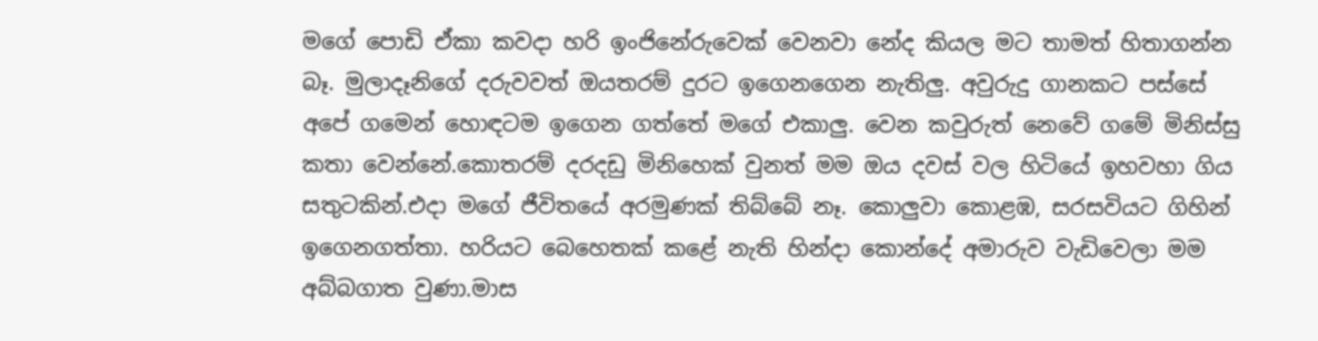මගේ පොඩි ඒකා කවදා හරි ඉංජිනේරුවෙක් වෙනවා නේද කියල මට තාමත් හිතාගන්න බෑ. මුලාදෑනිගේ දරුවවත් ඔයතරම් දුරට ඉගෙනගෙන නැතිලු. අවුරුදු ගානකට පස්සේ අපේ ගමෙන් හොඳටම ඉගෙන ගත්තේ මගේ එකාලු. වෙන කවුරුත් නෙවේ ගමේ මිනිස්සු කතා වෙන්නේ.කොතරම් දරදඩු මිනිහෙක් වුනත් මම ඔය දවස් වල හිටියේ ඉහවහා ගිය සතුටකින්.එදා මගේ ජීවිතයේ අරමුණක් තිබ්බේ නෑ. කොලුවා කොළඹ, සරසවියට ගිහින් ඉගෙනගත්තා. හරියට බෙහෙතක් කළේ නැති හින්දා කොන්දේ අමාරුව වැඩිවෙලා මම අබ්බගාත වුණා.මාස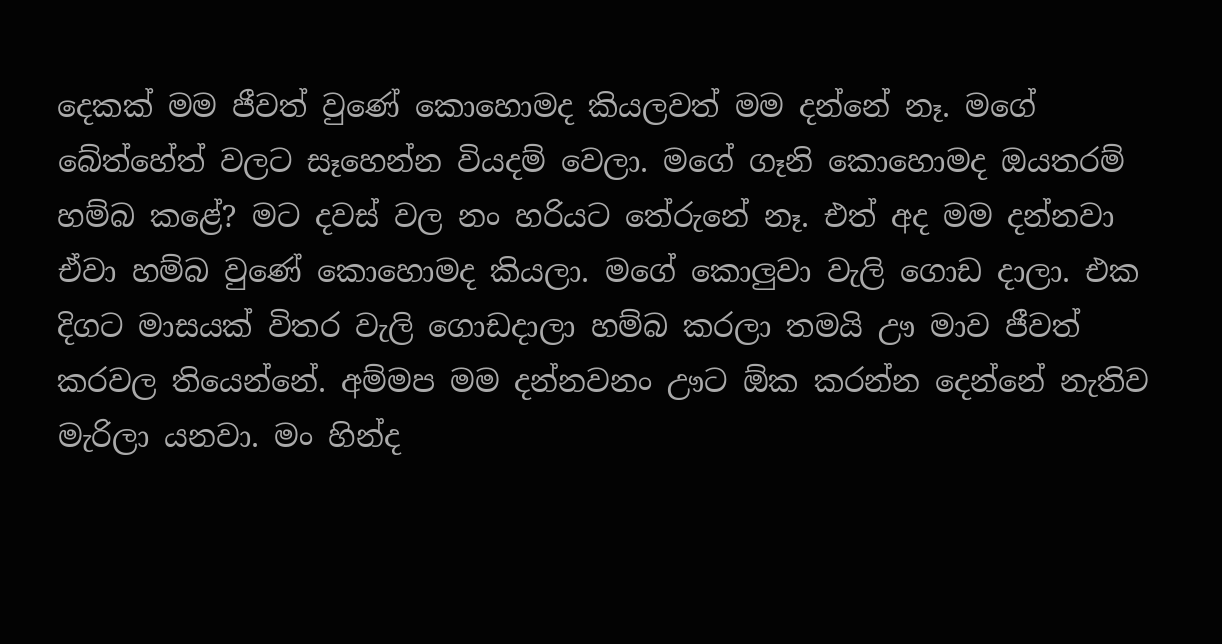දෙකක් මම ජීවත් වුණේ කොහොමද කියලවත් මම දන්නේ නෑ. මගේ බේත්හේත් වලට සෑහෙන්න වියදම් වෙලා. මගේ ගෑනි කොහොමද ඔයතරම් හම්බ කළේ? මට දවස් වල නං හරියට තේරුනේ නෑ. එත් අද මම දන්නවා ඒවා හම්බ වුණේ කොහොමද කියලා. මගේ කොලුවා වැලි ගොඩ දාලා. එක දිගට මාසයක් විතර වැලි ගොඩදාලා හම්බ කරලා තමයි ඌ මාව ජීවත් කරවල තියෙන්නේ. අම්මප මම දන්නවනං ඌට ඕක කරන්න දෙන්නේ නැතිව මැරිලා යනවා. මං හින්ද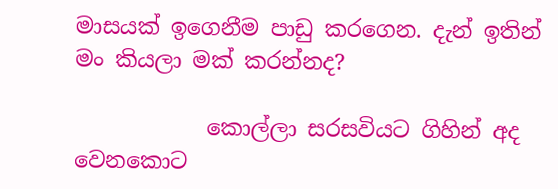මාසයක් ඉගෙනීම පාඩු කරගෙන. දැන් ඉතින් මං කියලා මක් කරන්නද?

            කොල්ලා සරසවියට ගිහින් අද වෙනකොට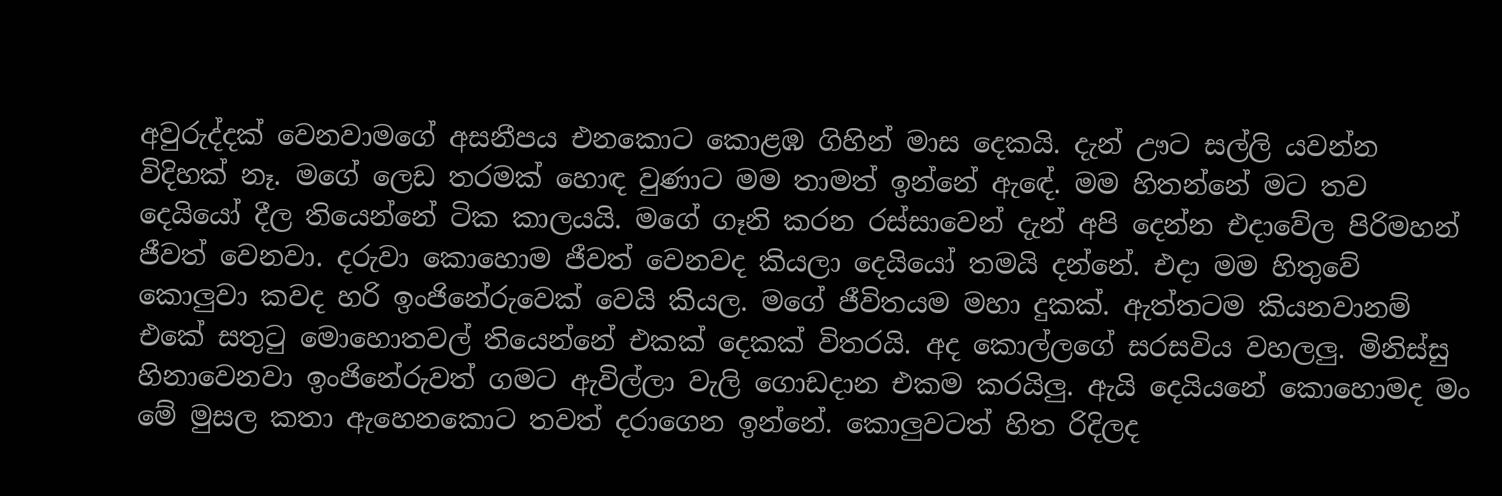අවුරුද්දක් වෙනවාමගේ අසනීපය එනකොට කොළඹ ගිහින් මාස දෙකයි. දැන් ඌට සල්ලි යවන්න විදිහක් නෑ. මගේ ලෙඩ තරමක් හොඳ වුණාට මම තාමත් ඉන්නේ ඇඳේ. මම හිතන්නේ මට තව දෙයියෝ දීල තියෙන්නේ ටික කාලයයි. මගේ ගෑනි කරන රස්සාවෙන් දැන් අපි දෙන්න එදාවේල පිරිමහන් ජීවත් වෙනවා. දරුවා කොහොම ජීවත් වෙනවද කියලා දෙයියෝ තමයි දන්නේ. එදා මම හිතුවේ කොලුවා කවද හරි ඉංජිනේරුවෙක් වෙයි කියල. මගේ ජීවිතයම මහා දුකක්. ඇත්තටම කියනවානම් එකේ සතුටු මොහොතවල් තියෙන්නේ එකක් දෙකක් විතරයි. අද කොල්ලගේ සරසවිය වහලලු. මිනිස්සු හිනාවෙනවා ඉංජිනේරුවත් ගමට ඇවිල්ලා වැලි ගොඩදාන එකම කරයිලු. ඇයි දෙයියනේ කොහොමද මං මේ මුසල කතා ඇහෙනකොට තවත් දරාගෙන ඉන්නේ. කොලුවටත් හිත රිදිලද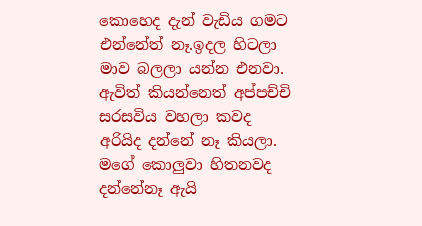කොහෙද දැන් වැඩිය ගමට එන්නේත් නෑ.ඉදල හිටලා මාව බලලා යන්න එනවා. ඇවිත් කියන්නෙත් අප්පච්චි සරසවිය වහලා කවද අරියිද දන්නේ නෑ කියලා. මගේ කොලුවා හිතනවද දන්නේනෑ ඇයි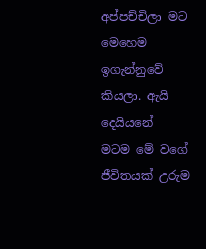අප්පච්චිලා මට මෙහෙම ඉගැන්නුවේ කියලා. ඇයි දෙයියනේ  මටම මේ වගේ ජීවිතයක් උරුම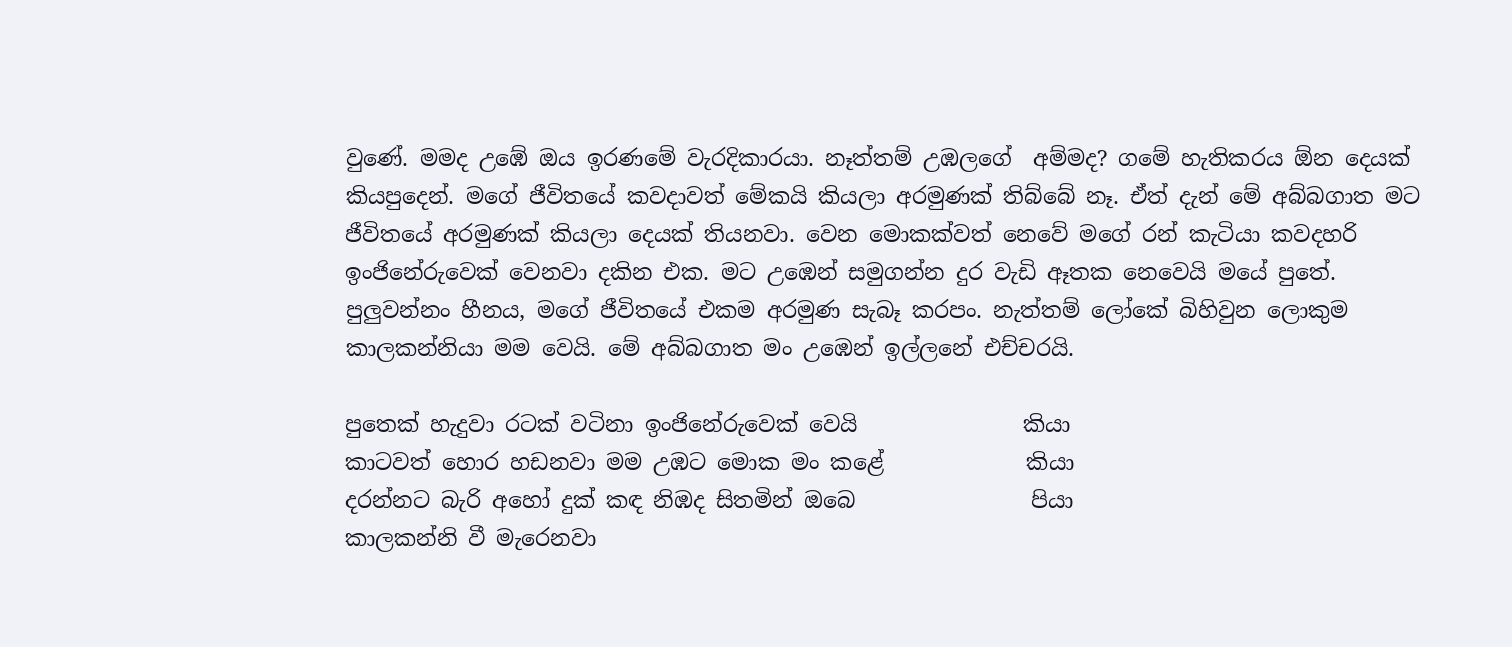වුණේ. මමද උඹේ ඔය ඉරණමේ වැරදිකාරයා. නෑත්තම් උඹලගේ  අම්මද? ගමේ හැතිකරය ඕන දෙයක් කියපුදෙන්. මගේ ජීවිතයේ කවදාවත් මේකයි කියලා අරමුණක් තිබ්බේ නෑ. ඒත් දැන් මේ අබ්බගාත මට ජීවිතයේ අරමුණක් කියලා දෙයක් තියනවා. වෙන මොකක්වත් නෙවේ මගේ රන් කැටියා කවදහරි ඉංජිනේරුවෙක් වෙනවා දකින එක. මට උඹෙන් සමුගන්න දුර වැඩි ඈතක නෙවෙයි මයේ පුතේ. පුලුවන්නං හීනය, මගේ ජීවිතයේ එකම අරමුණ සැබෑ කරපං. නැත්තම් ලෝකේ බිහිවුන ලොකුම කාලකන්නියා මම වෙයි. මේ අබ්බගාත මං උඹෙන් ඉල්ලනේ එච්චරයි.

පුතෙක් හැදුවා රටක් වටිනා ඉංජිනේරුවෙක් වෙයි               කියා
කාටවත් හොර හඩනවා මම උඹට මොක මං කළේ             කියා
දරන්නට බැරි අහෝ දුක් කඳ නිඹද සිතමින් ඔබෙ                පියා
කාලකන්නි වී මැරෙනවා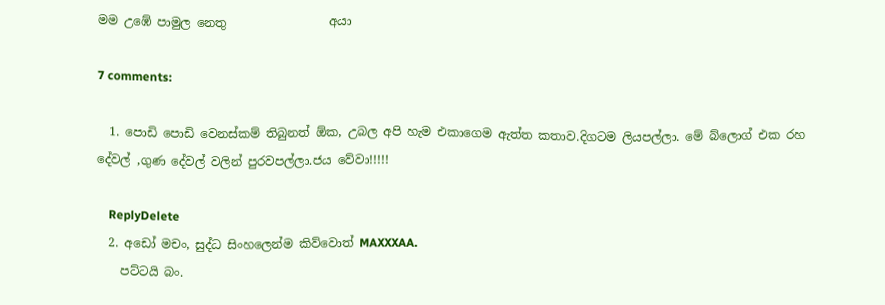මම උඹේ පාමුල නෙතු                 අයා

7 comments:

  1. පොඩි පොඩි වෙනස්කම් තිබුනත් ඕක, උබල අපි හැම එකාගෙම ඇත්ත කතාව.දිගටම ලියපල්ලා. මේ බ්ලොග් එක රහ දේවල් ,ගුණ දේවල් වලින් පුරවපල්ලා.ජය වේවා!!!!!

    ReplyDelete
  2. අඩෝ මචං, සුද්ධ සිංහලෙන්ම කිව්වොත් MAXXXAA.
    පට්ටයි බං.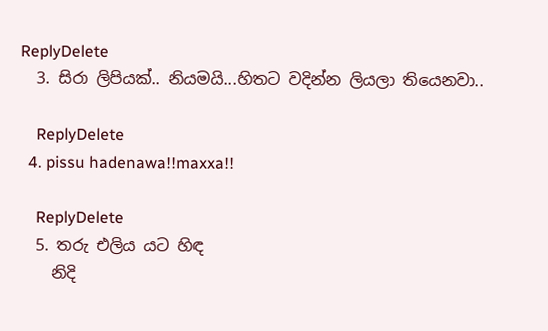ReplyDelete
  3. සිරා ලිපියක්.. නියමයි...හිතට වදින්න ලියලා තියෙනවා..

    ReplyDelete
  4. pissu hadenawa!!maxxa!!

    ReplyDelete
  5. තරු එලිය යට හිඳ
    නිදි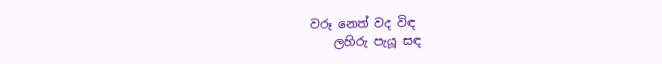වරූ නෙත් වද විඳ
    ලහිරු පැයූ සඳ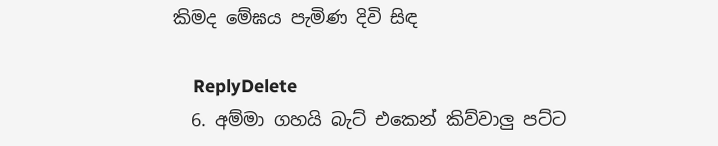කිමද මේඝය පැමිණ දිවි සිඳ

    ReplyDelete
  6. අම්මා ගහයි බැට් එකෙන් කිව්වාලු පට්ට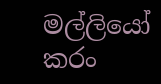මල්ලියෝ කරං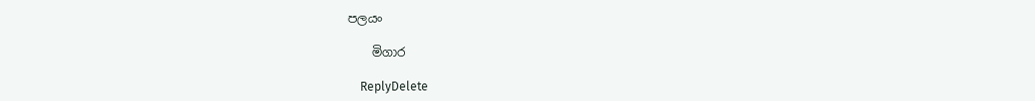පලයං

    මිගාර

    ReplyDelete